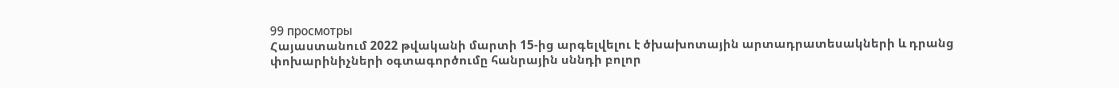99 просмотры
Հայաստանում 2022 թվականի մարտի 15-ից արգելվելու է ծխախոտային արտադրատեսակների և դրանց փոխարինիչների օգտագործումը հանրային սննդի բոլոր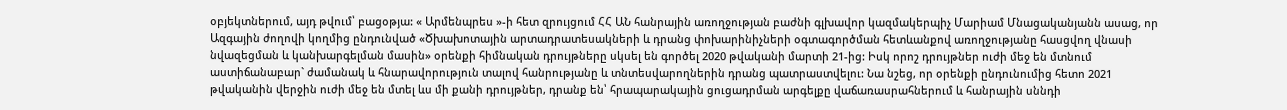օբյեկտներում, այդ թվում՝ բացօթյա: « Արմենպրես »-ի հետ զրույցում ՀՀ ԱՆ հանրային առողջության բաժնի գլխավոր կազմակերպիչ Մարիամ Մնացականյանն ասաց, որ Ազգային ժողովի կողմից ընդունված «Ծխախոտային արտադրատեսակների և դրանց փոխարինիչների օգտագործման հետևանքով առողջությանը հասցվող վնասի նվազեցման և կանխարգելման մասին» օրենքի հիմնական դրույթները սկսել են գործել 2020 թվականի մարտի 21-ից: Իսկ որոշ դրույթներ ուժի մեջ են մտնում աստիճանաբար` ժամանակ և հնարավորություն տալով հանրությանը և տնտեսվարողներին դրանց պատրաստվելու: Նա նշեց, որ օրենքի ընդունումից հետո 2021 թվականին վերջին ուժի մեջ են մտել ևս մի քանի դրույթներ, դրանք են՝ հրապարակային ցուցադրման արգելքը վաճառասրահներում և հանրային սննդի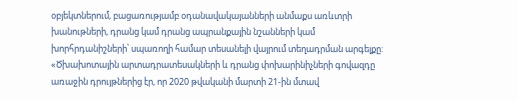օբյեկտներում, բացառությամբ օդանավակայանների անմաքս առևտրի խանութների, դրանց կամ դրանց ապրանքային նշանների կամ խորհրդանիշների՝ սպառողի համար տեսանելի վայրում տեղադրման արգելքը: «Ծխախոտային արտադրատեսակների և դրանց փոխարինիչների գովազդը առաջին դրույթներից էր, որ 2020 թվականի մարտի 21-ին մտավ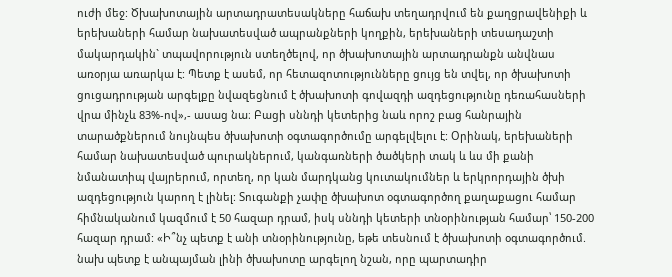ուժի մեջ: Ծխախոտային արտադրատեսակները հաճախ տեղադրվում են քաղցրավենիքի և երեխաների համար նախատեսված ապրանքների կողքին, երեխաների տեսադաշտի մակարդակին` տպավորություն ստեղծելով, որ ծխախոտային արտադրանքն անվնաս առօրյա առարկա է: Պետք է ասեմ, որ հետազոտությունները ցույց են տվել, որ ծխախոտի ցուցադրության արգելքը նվազեցնում է ծխախոտի գովազդի ազդեցությունը դեռահասների վրա մինչև 83%-ով»,- ասաց նա։ Բացի սննդի կետերից նաև որոշ բաց հանրային տարածքներում նույնպես ծխախոտի օգտագործումը արգելվելու է: Օրինակ, երեխաների համար նախատեսված պուրակներում, կանգառների ծածկերի տակ և ևս մի քանի նմանատիպ վայրերում, որտեղ, որ կան մարդկանց կուտակումներ և երկրորդային ծխի ազդեցություն կարող է լինել: Տուգանքի չափը ծխախոտ օգտագործող քաղաքացու համար հիմնականում կազմում է 50 հազար դրամ, իսկ սննդի կետերի տնօրինության համար՝ 150-200 հազար դրամ: «Ի՞նչ պետք է անի տնօրինությունը, եթե տեսնում է ծխախոտի օգտագործում. նախ պետք է անպայման լինի ծխախոտը արգելող նշան, որը պարտադիր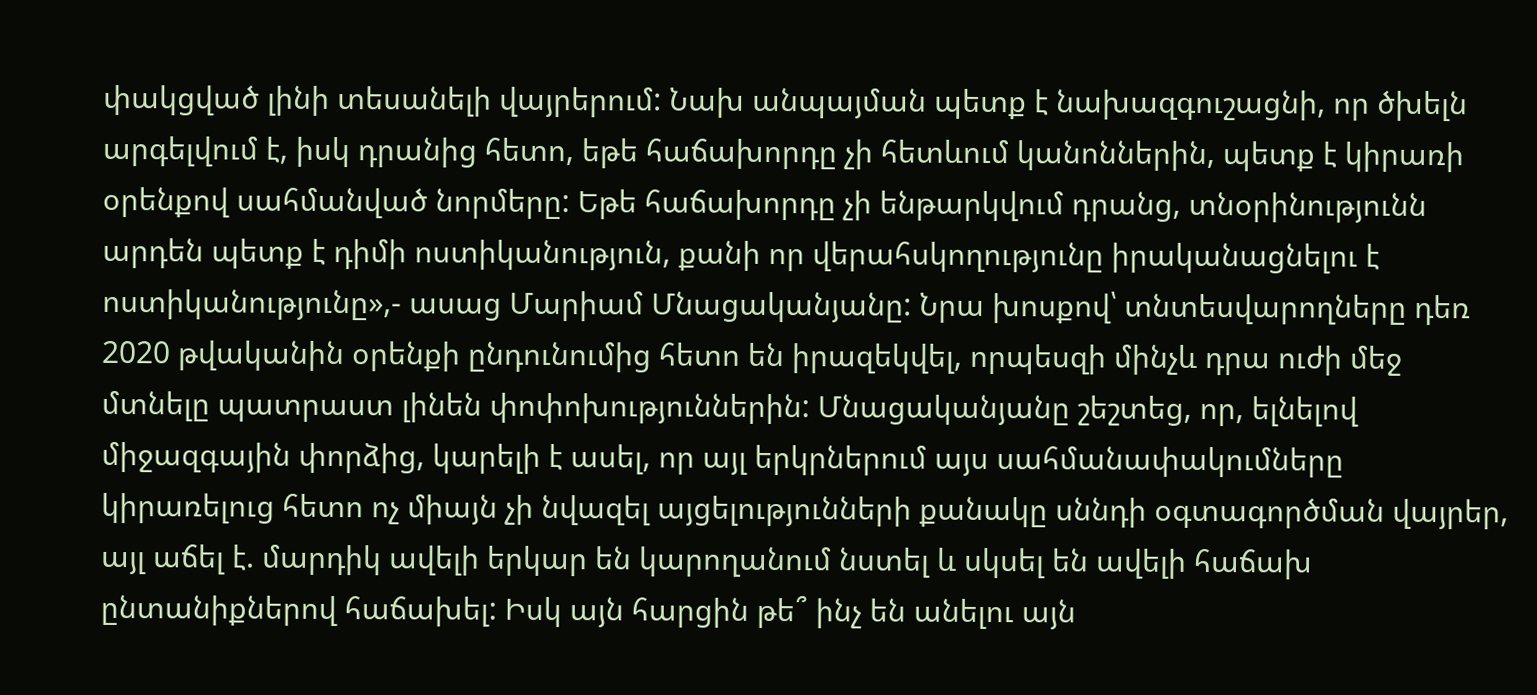փակցված լինի տեսանելի վայրերում: Նախ անպայման պետք է նախազգուշացնի, որ ծխելն արգելվում է, իսկ դրանից հետո, եթե հաճախորդը չի հետևում կանոններին, պետք է կիրառի օրենքով սահմանված նորմերը: Եթե հաճախորդը չի ենթարկվում դրանց, տնօրինությունն արդեն պետք է դիմի ոստիկանություն, քանի որ վերահսկողությունը իրականացնելու է ոստիկանությունը»,- ասաց Մարիամ Մնացականյանը: Նրա խոսքով՝ տնտեսվարողները դեռ 2020 թվականին օրենքի ընդունումից հետո են իրազեկվել, որպեսզի մինչև դրա ուժի մեջ մտնելը պատրաստ լինեն փոփոխություններին: Մնացականյանը շեշտեց, որ, ելնելով միջազգային փորձից, կարելի է ասել, որ այլ երկրներում այս սահմանափակումները կիրառելուց հետո ոչ միայն չի նվազել այցելությունների քանակը սննդի օգտագործման վայրեր, այլ աճել է. մարդիկ ավելի երկար են կարողանում նստել և սկսել են ավելի հաճախ ընտանիքներով հաճախել: Իսկ այն հարցին թե՞ ինչ են անելու այն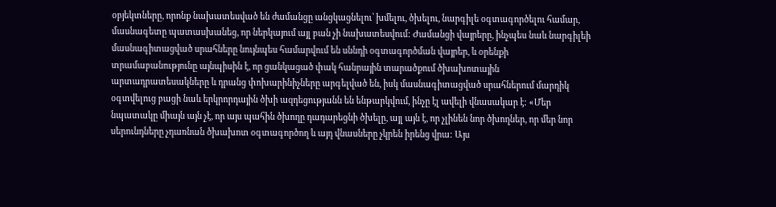օբյեկտները, որոնք նախատեսված են ժամանցը անցկացնելու՝ խմելու, ծխելու, նարգիլե օգտագործելու համար, մասնագետը պատասխանեց, որ ներկայում այլ բան չի նախատեսվում: Ժամանցի վայրերը, ինչպես նաև նարգիլեի մասնագիտացված սրահները նույնպես համարվում են սննդի օգտագործման վայրեր, և օրենքի տրամաբանությունը այնպիսին է, որ ցանկացած փակ հանրային տարածքում ծխախոտային արտադրատեսակները և դրանց փոխարինիչները արգելված են, իսկ մասնագիտացված սրահներում մարդիկ օգտվելուց բացի նաև երկրորդային ծխի ազդեցությանն են ենթարկվում, ինչը էլ ավելի վնասակար է: «Մեր նպատակը միայն այն չէ, որ այս պահին ծխողը դադարեցնի ծխելը, այլ այն է, որ չլինեն նոր ծխողներ, որ մեր նոր սերունդները չդառնան ծխախոտ օգտագործող և այդ վնասները չկրեն իրենց վրա: Այս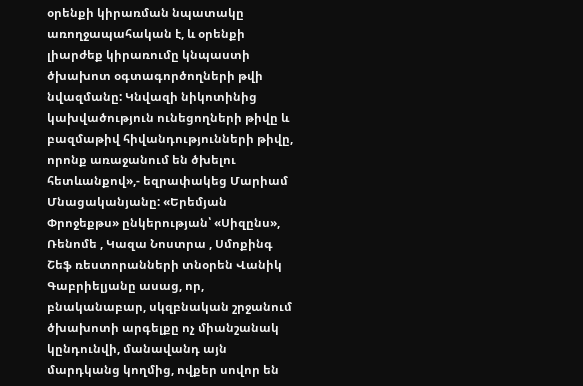օրենքի կիրառման նպատակը առողջապահական է, և օրենքի լիարժեք կիրառումը կնպաստի ծխախոտ օգտագործողների թվի նվազմանը: Կնվազի նիկոտինից կախվածություն ունեցողների թիվը և բազմաթիվ հիվանդությունների թիվը, որոնք առաջանում են ծխելու հետևանքով»,- եզրափակեց Մարիամ Մնացականյանը: «Երեմյան Փրոջեքթս» ընկերության՝ «Սիզընս», Ռենոմե , Կազա Նոստրա , Սմոքինգ Շեֆ ռեստորանների տնօրեն Վանիկ Գաբրիելյանը ասաց, որ, բնականաբար, սկզբնական շրջանում ծխախոտի արգելքը ոչ միանշանակ կընդունվի, մանավանդ այն մարդկանց կողմից, ովքեր սովոր են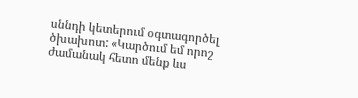սննդի կետերում օգտագործել ծխախոտ: «Կարծում եմ որոշ ժամանակ հետո մենք ևս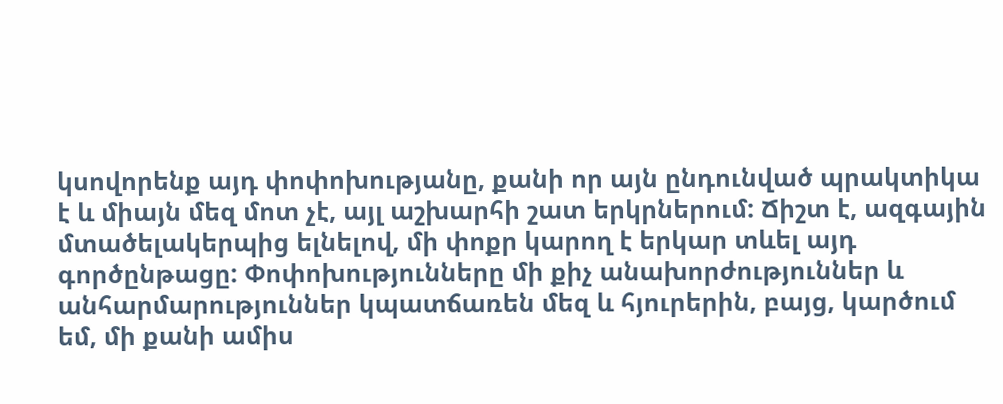կսովորենք այդ փոփոխությանը, քանի որ այն ընդունված պրակտիկա է և միայն մեզ մոտ չէ, այլ աշխարհի շատ երկրներում: Ճիշտ է, ազգային մտածելակերպից ելնելով, մի փոքր կարող է երկար տևել այդ գործընթացը: Փոփոխությունները մի քիչ անախորժություններ և անհարմարություններ կպատճառեն մեզ և հյուրերին, բայց, կարծում եմ, մի քանի ամիս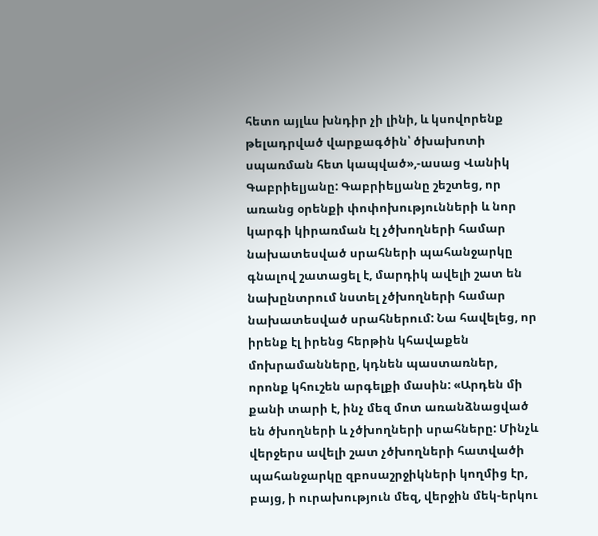հետո այլևս խնդիր չի լինի, և կսովորենք թելադրված վարքագծին՝ ծխախոտի սպառման հետ կապված»,-ասաց Վանիկ Գաբրիելյանը: Գաբրիելյանը շեշտեց, որ առանց օրենքի փոփոխությունների և նոր կարգի կիրառման էլ չծխողների համար նախատեսված սրահների պահանջարկը գնալով շատացել է, մարդիկ ավելի շատ են նախընտրում նստել չծխողների համար նախատեսված սրահներում: Նա հավելեց, որ իրենք էլ իրենց հերթին կհավաքեն մոխրամանները, կդնեն պաստառներ, որոնք կհուշեն արգելքի մասին: «Արդեն մի քանի տարի է, ինչ մեզ մոտ առանձնացված են ծխողների և չծխողների սրահները: Մինչև վերջերս ավելի շատ չծխողների հատվածի պահանջարկը զբոսաշրջիկների կողմից էր, բայց, ի ուրախություն մեզ, վերջին մեկ-երկու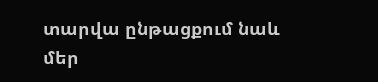տարվա ընթացքում նաև մեր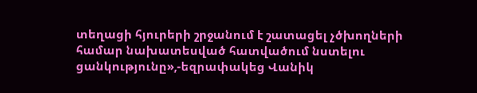տեղացի հյուրերի շրջանում է շատացել չծխողների համար նախատեսված հատվածում նստելու ցանկությունը»,-եզրափակեց Վանիկ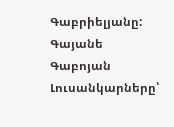Գաբրիելյանը: Գայանե Գաբոյան Լուսանկարները՝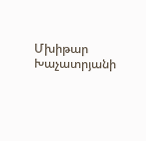Մխիթար Խաչատրյանի